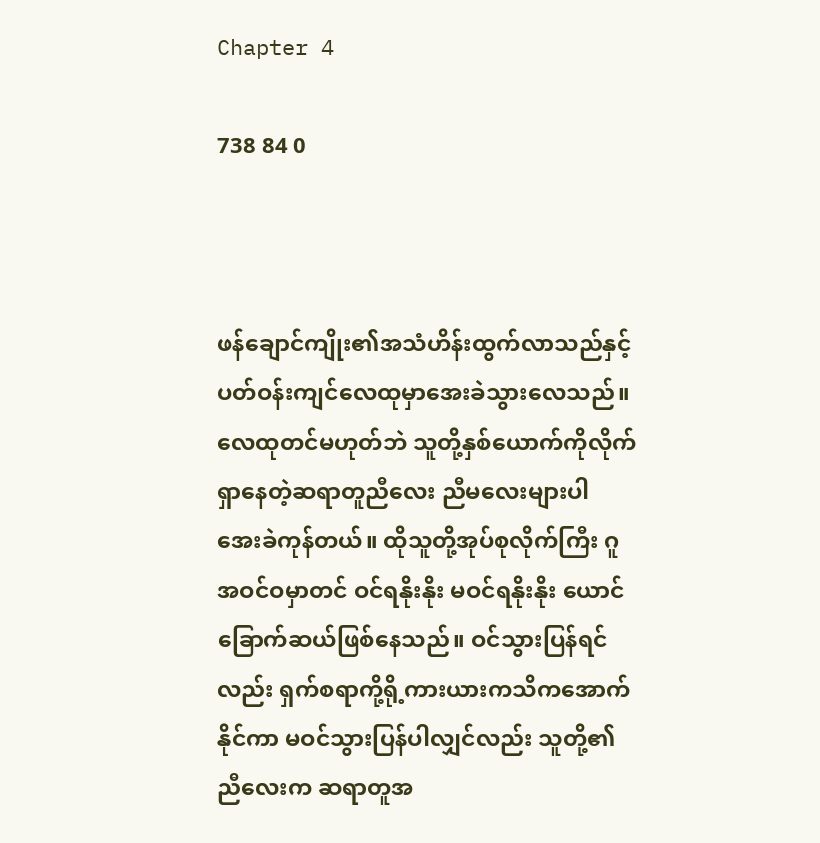Chapter 4

738 84 0



ဖန်ချောင်ကျိုး၏အသံဟိန်းထွက်လာသည်နှင့် ပတ်ဝန်းကျင်လေထုမှာအေးခဲသွားလေသည်။ လေထုတင်မဟုတ်ဘဲ သူတို့နှစ်ယောက်ကိုလိုက်ရှာနေတဲ့ဆရာတူညီလေး ညီမလေးများပါ အေးခဲကုန်တယ်။ ထိုသူတို့အုပ်စုလိုက်ကြီး ဂူအဝင်ဝမှာတင် ဝင်ရနိုးနိုး မဝင်ရနိုးနိုး ယောင်ခြောက်ဆယ်ဖြစ်နေသည်။ ဝင်သွားပြန်ရင်လည်း ရှက်စရာကို့ရို့ကားယားကသိကအောက်နိုင်ကာ မဝင်သွားပြန်ပါလျှင်လည်း သူတို့၏ညီလေးက ဆရာတူအ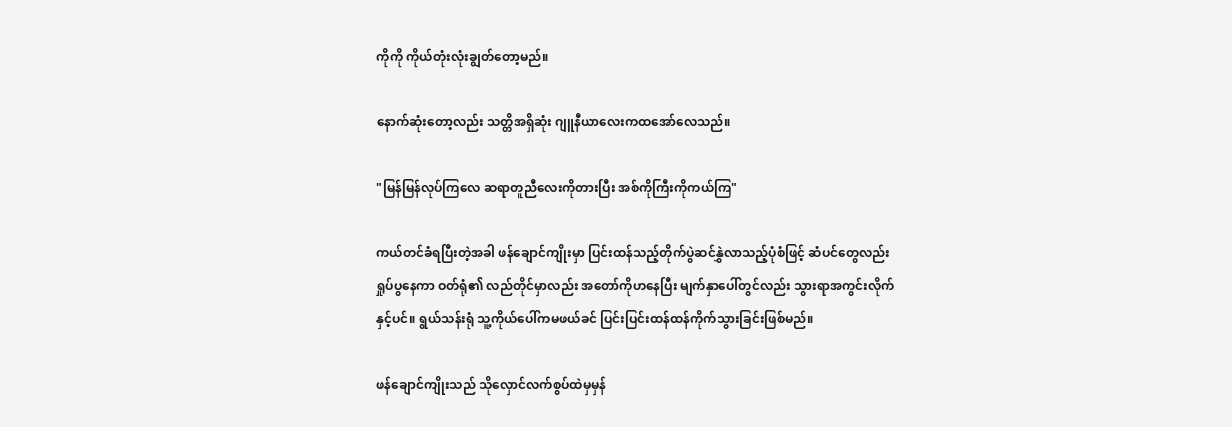ကိုကို ကိုယ်တုံးလုံးချွတ်တော့မည်။

နောက်ဆုံးတော့လည်း သတ္တိအရှိဆုံး ဂျူနီယာလေးကထအော်လေသည်။

"မြန်မြန်လုပ်ကြလေ ဆရာတူညီလေးကိုတားပြီး အစ်ကိုကြီးကိုကယ်ကြ"

ကယ်တင်ခံရပြီးတဲ့အခါ ဖန်ချောင်ကျိုးမှာ ပြင်းထန်သည့်တိုက်ပွဲဆင်နွှဲလာသည့်ပုံစံဖြင့် ဆံပင်တွေလည်းရှုပ်ပွနေကာ ဝတ်ရုံ၏ လည်တိုင်မှာလည်း အတော်ကိုဟနေပြီး မျက်နှာပေါ်တွင်လည်း သွားရာအကွင်းလိုက်နှင့်ပင်။ ရွယ်သန်းရုံ သူ့ကိုယ်ပေါ်ကမဖယ်ခင် ပြင်းပြင်းထန်ထန်ကိုက်သွားခြင်းဖြစ်မည်။

ဖန်ချောင်ကျိုးသည် သိုလှောင်လက်စွပ်ထဲမှမှန်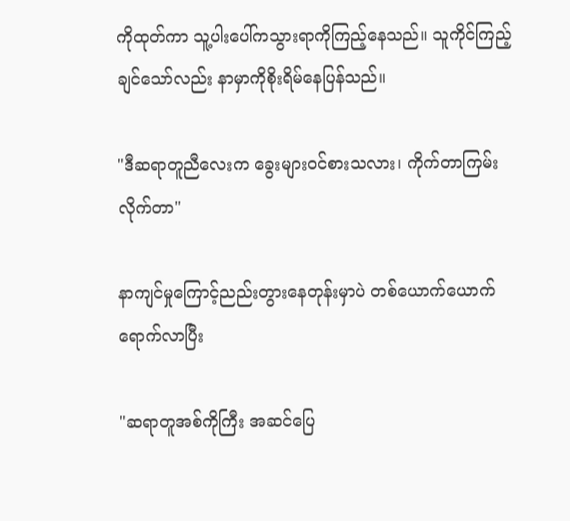ကိုထုတ်ကာ သူ့ပါးပေါ်ကသွားရာကိုကြည့်နေသည်။ သူကိုင်ကြည့်ချင်သော်လည်း နာမှာကိုစိုးရိမ်နေပြန်သည်။

"ဒီဆရာတူညီလေးက ခွေးများဝင်စားသလား၊ ကိုက်တာကြမ်းလိုက်တာ"

နာကျင်မှုကြောင့်ညည်းတွားနေတုန်းမှာပဲ တစ်ယောက်ယောက်ရောက်လာပြီး

"ဆရာတူအစ်ကိုကြီး အဆင်ပြေ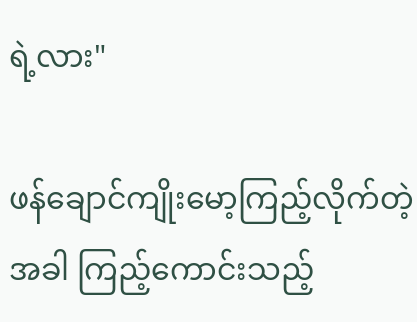ရဲ့လား"

ဖန်ချောင်ကျိုးမော့ကြည့်လိုက်တဲ့အခါ ကြည့်ကောင်းသည့်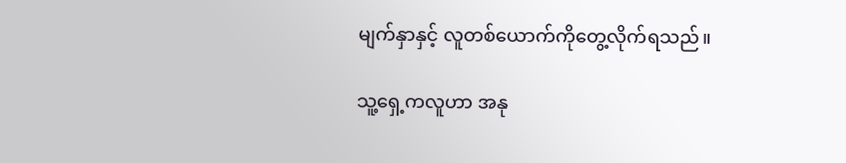မျက်နှာနှင့် လူတစ်ယောက်ကိုတွေ့လိုက်ရသည်။

သူ့ရှေ့ကလူဟာ အနု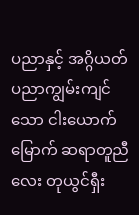ပညာနှင့် အဂ္ဂိယတ်ပညာကျွမ်းကျင်သော ငါးယောက်မြောက် ဆရာတူညီလေး တုယွင်ရှီး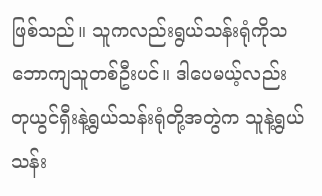ဖြစ်သည်။ သူကလည်းရွယ်သန်းရုံကိုသဘောကျသူတစ်ဦးပင်။ ဒါပေမယ့်လည်း တုယွင်ရှီးနဲ့ရွယ်သန်းရုံတို့အတွဲက သူနဲ့ရွယ်သန်း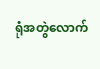ရုံအတွဲလောက်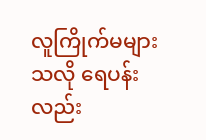လူကြိုက်မများသလို ရေပန်းလည်း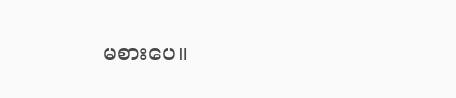မစားပေ။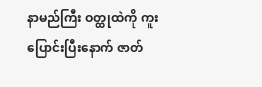နာမည်ကြီး ဝတ္ထုထဲကို ကူးပြောင်းပြီးနောက် ဇာတ်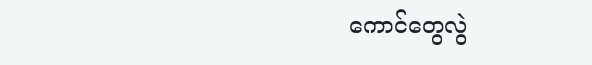ကောင်တွေလွဲ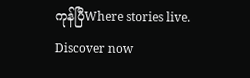ကုန်ပြီWhere stories live. Discover now